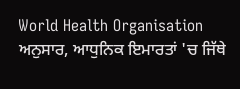World Health Organisation ਅਨੁਸਾਰ, ਆਧੁਨਿਕ ਇਮਾਰਤਾਂ 'ਚ ਜਿੱਥੇ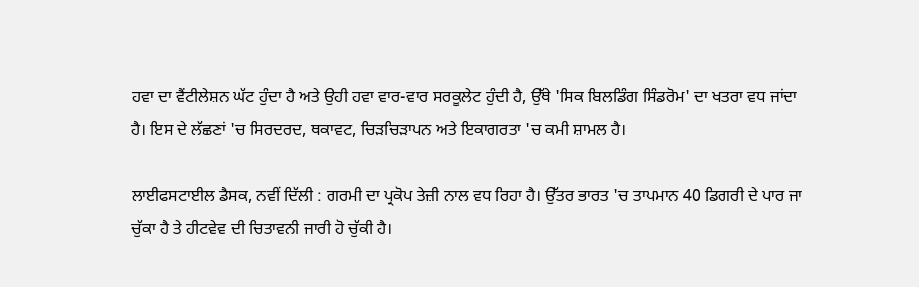ਹਵਾ ਦਾ ਵੈਂਟੀਲੇਸ਼ਨ ਘੱਟ ਹੁੰਦਾ ਹੈ ਅਤੇ ਉਹੀ ਹਵਾ ਵਾਰ-ਵਾਰ ਸਰਕੂਲੇਟ ਹੁੰਦੀ ਹੈ, ਉੱਥੇ 'ਸਿਕ ਬਿਲਡਿੰਗ ਸਿੰਡਰੋਮ' ਦਾ ਖਤਰਾ ਵਧ ਜਾਂਦਾ ਹੈ। ਇਸ ਦੇ ਲੱਛਣਾਂ 'ਚ ਸਿਰਦਰਦ, ਥਕਾਵਟ, ਚਿੜਚਿੜਾਪਨ ਅਤੇ ਇਕਾਗਰਤਾ 'ਚ ਕਮੀ ਸ਼ਾਮਲ ਹੈ।

ਲਾਈਫਸਟਾਈਲ ਡੈਸਕ, ਨਵੀਂ ਦਿੱਲੀ : ਗਰਮੀ ਦਾ ਪ੍ਰਕੋਪ ਤੇਜ਼ੀ ਨਾਲ ਵਧ ਰਿਹਾ ਹੈ। ਉੱਤਰ ਭਾਰਤ 'ਚ ਤਾਪਮਾਨ 40 ਡਿਗਰੀ ਦੇ ਪਾਰ ਜਾ ਚੁੱਕਾ ਹੈ ਤੇ ਹੀਟਵੇਵ ਦੀ ਚਿਤਾਵਨੀ ਜਾਰੀ ਹੋ ਚੁੱਕੀ ਹੈ।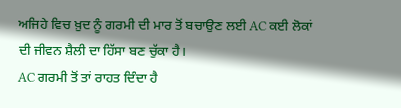ਅਜਿਹੇ ਵਿਚ ਖ਼ੁਦ ਨੂੰ ਗਰਮੀ ਦੀ ਮਾਰ ਤੋਂ ਬਚਾਉਣ ਲਈ AC ਕਈ ਲੋਕਾਂ ਦੀ ਜੀਵਨ ਸ਼ੈਲੀ ਦਾ ਹਿੱਸਾ ਬਣ ਚੁੱਕਾ ਹੈ।
AC ਗਰਮੀ ਤੋਂ ਤਾਂ ਰਾਹਤ ਦਿੰਦਾ ਹੈ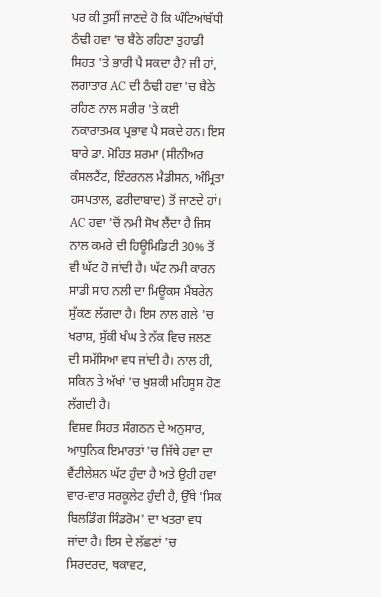ਪਰ ਕੀ ਤੁਸੀਂ ਜਾਣਦੇ ਹੋ ਕਿ ਘੰਟਿਆਂਬੱਧੀ ਠੰਢੀ ਹਵਾ 'ਚ ਬੈਠੇ ਰਹਿਣਾ ਤੁਹਾਡੀ ਸਿਹਤ 'ਤੇ ਭਾਰੀ ਪੈ ਸਕਦਾ ਹੈ? ਜੀ ਹਾਂ, ਲਗਾਤਾਰ AC ਦੀ ਠੰਢੀ ਹਵਾ 'ਚ ਬੈਠੇ ਰਹਿਣ ਨਾਲ ਸਰੀਰ 'ਤੇ ਕਈ ਨਕਾਰਾਤਮਕ ਪ੍ਰਭਾਵ ਪੈ ਸਕਦੇ ਹਨ। ਇਸ ਬਾਰੇ ਡਾ. ਮੋਹਿਤ ਸ਼ਰਮਾ (ਸੀਨੀਅਰ ਕੰਸਲਟੈਂਟ, ਇੰਟਰਨਲ ਮੈਡੀਸਨ, ਅੰਮ੍ਰਿਤਾ ਹਸਪਤਾਲ, ਫਰੀਦਾਬਾਦ) ਤੋਂ ਜਾਣਦੇ ਹਾਂ।
AC ਹਵਾ 'ਚੋਂ ਨਮੀ ਸੋਖ ਲੈਂਦਾ ਹੈ ਜਿਸ ਨਾਲ ਕਮਰੇ ਦੀ ਹਿਊਮਿਡਿਟੀ 30% ਤੋਂ ਵੀ ਘੱਟ ਹੋ ਜਾਂਦੀ ਹੈ। ਘੱਟ ਨਮੀ ਕਾਰਨ ਸਾਡੀ ਸਾਹ ਨਲੀ ਦਾ ਮਿਊਕਸ ਮੈਂਬਰੇਨ ਸੁੱਕਣ ਲੱਗਦਾ ਹੈ। ਇਸ ਨਾਲ ਗਲੇ 'ਚ ਖਰਾਸ਼, ਸੁੱਕੀ ਖੰਘ ਤੇ ਨੱਕ ਵਿਚ ਜਲਣ ਦੀ ਸਮੱਸਿਆ ਵਧ ਜਾਂਦੀ ਹੈ। ਨਾਲ ਹੀ, ਸਕਿਨ ਤੇ ਅੱਖਾਂ 'ਚ ਖੁਸ਼ਕੀ ਮਹਿਸੂਸ ਹੋਣ ਲੱਗਦੀ ਹੈ।
ਵਿਸ਼ਵ ਸਿਹਤ ਸੰਗਠਨ ਦੇ ਅਨੁਸਾਰ, ਆਧੁਨਿਕ ਇਮਾਰਤਾਂ 'ਚ ਜਿੱਥੇ ਹਵਾ ਦਾ ਵੈਂਟੀਲੇਸ਼ਨ ਘੱਟ ਹੁੰਦਾ ਹੈ ਅਤੇ ਉਹੀ ਹਵਾ ਵਾਰ-ਵਾਰ ਸਰਕੂਲੇਟ ਹੁੰਦੀ ਹੈ, ਉੱਥੇ 'ਸਿਕ ਬਿਲਡਿੰਗ ਸਿੰਡਰੋਮ' ਦਾ ਖਤਰਾ ਵਧ ਜਾਂਦਾ ਹੈ। ਇਸ ਦੇ ਲੱਛਣਾਂ 'ਚ ਸਿਰਦਰਦ, ਥਕਾਵਟ,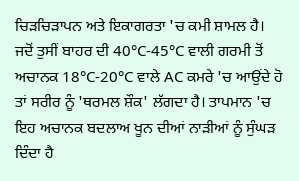ਚਿੜਚਿੜਾਪਨ ਅਤੇ ਇਕਾਗਰਤਾ 'ਚ ਕਮੀ ਸ਼ਾਮਲ ਹੈ।
ਜਦੋਂ ਤੁਸੀਂ ਬਾਹਰ ਦੀ 40°C-45°C ਵਾਲੀ ਗਰਮੀ ਤੋਂ ਅਚਾਨਕ 18°C-20°C ਵਾਲੇ AC ਕਮਰੇ 'ਚ ਆਉਂਦੇ ਹੋ ਤਾਂ ਸਰੀਰ ਨੂੰ 'ਥਰਮਲ ਸ਼ੌਕ' ਲੱਗਦਾ ਹੈ। ਤਾਪਮਾਨ 'ਚ ਇਹ ਅਚਾਨਕ ਬਦਲਾਅ ਖੂਨ ਦੀਆਂ ਨਾੜੀਆਂ ਨੂੰ ਸੁੰਘੜ ਦਿੰਦਾ ਹੈ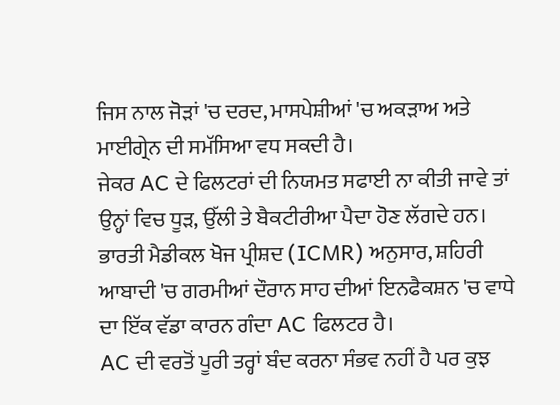ਜਿਸ ਨਾਲ ਜੋੜਾਂ 'ਚ ਦਰਦ, ਮਾਸਪੇਸ਼ੀਆਂ 'ਚ ਅਕੜਾਅ ਅਤੇ ਮਾਈਗ੍ਰੇਨ ਦੀ ਸਮੱਸਿਆ ਵਧ ਸਕਦੀ ਹੈ।
ਜੇਕਰ AC ਦੇ ਫਿਲਟਰਾਂ ਦੀ ਨਿਯਮਤ ਸਫਾਈ ਨਾ ਕੀਤੀ ਜਾਵੇ ਤਾਂ ਉਨ੍ਹਾਂ ਵਿਚ ਧੂੜ, ਉੱਲੀ ਤੇ ਬੈਕਟੀਰੀਆ ਪੈਦਾ ਹੋਣ ਲੱਗਦੇ ਹਨ। ਭਾਰਤੀ ਮੈਡੀਕਲ ਖੋਜ ਪ੍ਰੀਸ਼ਦ (ICMR) ਅਨੁਸਾਰ, ਸ਼ਹਿਰੀ ਆਬਾਦੀ 'ਚ ਗਰਮੀਆਂ ਦੌਰਾਨ ਸਾਹ ਦੀਆਂ ਇਨਫੈਕਸ਼ਨ 'ਚ ਵਾਧੇ ਦਾ ਇੱਕ ਵੱਡਾ ਕਾਰਨ ਗੰਦਾ AC ਫਿਲਟਰ ਹੈ।
AC ਦੀ ਵਰਤੋਂ ਪੂਰੀ ਤਰ੍ਹਾਂ ਬੰਦ ਕਰਨਾ ਸੰਭਵ ਨਹੀਂ ਹੈ ਪਰ ਕੁਝ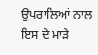ਉਪਰਾਲਿਆਂ ਨਾਲ ਇਸ ਦੇ ਮਾੜੇ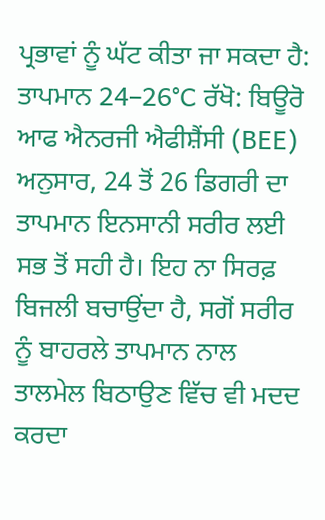ਪ੍ਰਭਾਵਾਂ ਨੂੰ ਘੱਟ ਕੀਤਾ ਜਾ ਸਕਦਾ ਹੈ:
ਤਾਪਮਾਨ 24–26°C ਰੱਖੋ: ਬਿਊਰੋ ਆਫ ਐਨਰਜੀ ਐਫੀਸ਼ੈਂਸੀ (BEE) ਅਨੁਸਾਰ, 24 ਤੋਂ 26 ਡਿਗਰੀ ਦਾ ਤਾਪਮਾਨ ਇਨਸਾਨੀ ਸਰੀਰ ਲਈ ਸਭ ਤੋਂ ਸਹੀ ਹੈ। ਇਹ ਨਾ ਸਿਰਫ਼ ਬਿਜਲੀ ਬਚਾਉਂਦਾ ਹੈ, ਸਗੋਂ ਸਰੀਰ ਨੂੰ ਬਾਹਰਲੇ ਤਾਪਮਾਨ ਨਾਲ ਤਾਲਮੇਲ ਬਿਠਾਉਣ ਵਿੱਚ ਵੀ ਮਦਦ ਕਰਦਾ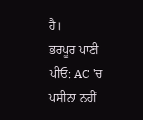ਹੈ।
ਭਰਪੂਰ ਪਾਣੀ ਪੀਓ: AC 'ਚ ਪਸੀਨਾ ਨਹੀਂ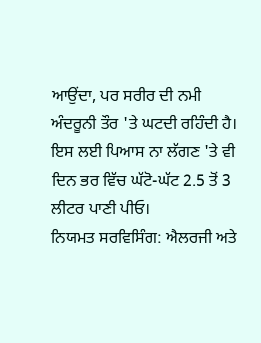ਆਉਂਦਾ, ਪਰ ਸਰੀਰ ਦੀ ਨਮੀ ਅੰਦਰੂਨੀ ਤੌਰ 'ਤੇ ਘਟਦੀ ਰਹਿੰਦੀ ਹੈ। ਇਸ ਲਈ ਪਿਆਸ ਨਾ ਲੱਗਣ 'ਤੇ ਵੀ ਦਿਨ ਭਰ ਵਿੱਚ ਘੱਟੋ-ਘੱਟ 2.5 ਤੋਂ 3 ਲੀਟਰ ਪਾਣੀ ਪੀਓ।
ਨਿਯਮਤ ਸਰਵਿਸਿੰਗ: ਐਲਰਜੀ ਅਤੇ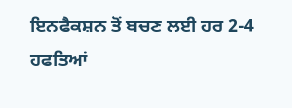ਇਨਫੈਕਸ਼ਨ ਤੋਂ ਬਚਣ ਲਈ ਹਰ 2-4 ਹਫਤਿਆਂ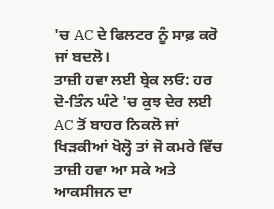'ਚ AC ਦੇ ਫਿਲਟਰ ਨੂੰ ਸਾਫ਼ ਕਰੋ ਜਾਂ ਬਦਲੋ।
ਤਾਜ਼ੀ ਹਵਾ ਲਈ ਬ੍ਰੇਕ ਲਓ: ਹਰ ਦੋ-ਤਿੰਨ ਘੰਟੇ 'ਚ ਕੁਝ ਦੇਰ ਲਈ AC ਤੋਂ ਬਾਹਰ ਨਿਕਲੋ ਜਾਂ ਖਿੜਕੀਆਂ ਖੋਲ੍ਹੋ ਤਾਂ ਜੋ ਕਮਰੇ ਵਿੱਚ ਤਾਜ਼ੀ ਹਵਾ ਆ ਸਕੇ ਅਤੇ ਆਕਸੀਜਨ ਦਾ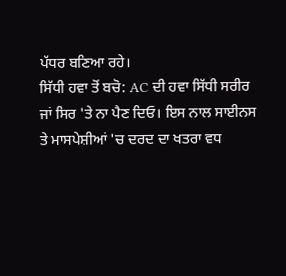ਪੱਧਰ ਬਣਿਆ ਰਹੇ।
ਸਿੱਧੀ ਹਵਾ ਤੋਂ ਬਚੋ: AC ਦੀ ਹਵਾ ਸਿੱਧੀ ਸਰੀਰ ਜਾਂ ਸਿਰ 'ਤੇ ਨਾ ਪੈਣ ਦਿਓ। ਇਸ ਨਾਲ ਸਾਈਨਸ ਤੇ ਮਾਸਪੇਸ਼ੀਆਂ 'ਚ ਦਰਦ ਦਾ ਖਤਰਾ ਵਧ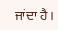ਜਾਂਦਾ ਹੈ।